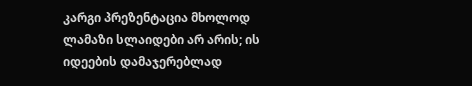კარგი პრეზენტაცია მხოლოდ ლამაზი სლაიდები არ არის; ის იდეების დამაჯერებლად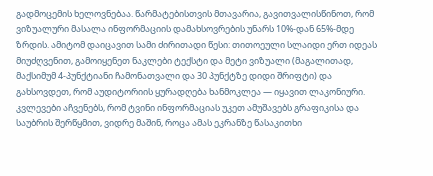გადმოცემის ხელოვნებაა. წარმატებისთვის მთავარია, გავითვალისწინოთ, რომ ვიზუალური მასალა ინფორმაციის დამახსოვრების უნარს 10%-დან 65%-მდე ზრდის. ამიტომ დაიცავით სამი ძირითადი წესი: თითოეული სლაიდი ერთ იდეას მიუძღვენით, გამოიყენეთ ნაკლები ტექსტი და მეტი ვიზუალი (მაგალითად, მაქსიმუმ 4-პუნქტიანი ჩამონათვალი და 30 პუნქტზე დიდი შრიფტი) და გახსოვდეთ, რომ აუდიტორიის ყურადღება ხანმოკლეა — იყავით ლაკონიური.
კვლევები აჩვენებს, რომ ტვინი ინფორმაციას უკეთ ამუშავებს გრაფიკისა და საუბრის შერწყმით, ვიდრე მაშინ, როცა ამას ეკრანზე წასაკითხი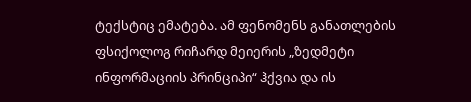ტექსტიც ემატება. ამ ფენომენს განათლების ფსიქოლოგ რიჩარდ მეიერის „ზედმეტი ინფორმაციის პრინციპი“ ჰქვია და ის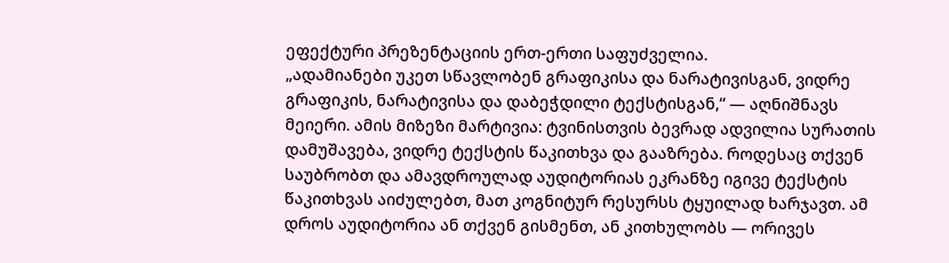ეფექტური პრეზენტაციის ერთ-ერთი საფუძველია.
„ადამიანები უკეთ სწავლობენ გრაფიკისა და ნარატივისგან, ვიდრე გრაფიკის, ნარატივისა და დაბეჭდილი ტექსტისგან,“ — აღნიშნავს მეიერი. ამის მიზეზი მარტივია: ტვინისთვის ბევრად ადვილია სურათის დამუშავება, ვიდრე ტექსტის წაკითხვა და გააზრება. როდესაც თქვენ საუბრობთ და ამავდროულად აუდიტორიას ეკრანზე იგივე ტექსტის წაკითხვას აიძულებთ, მათ კოგნიტურ რესურსს ტყუილად ხარჯავთ. ამ დროს აუდიტორია ან თქვენ გისმენთ, ან კითხულობს — ორივეს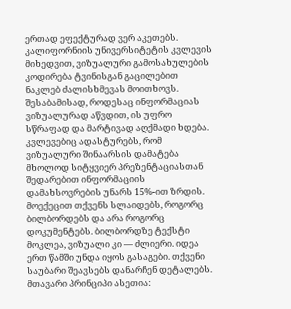ერთად ეფექტურად ვერ აკეთებს.
კალიფორნიის უნივერსიტეტის კვლევის მიხედვით, ვიზუალური გამოსახულების კოდირება ტვინისგან გაცილებით ნაკლებ ძალისხმევას მოითხოვს. შესაბამისად, როდესაც ინფორმაციას ვიზუალურად აწვდით, ის უფრო სწრაფად და მარტივად აღქმადი ხდება. კვლევებიც ადასტურებს, რომ ვიზუალური შინაარსის დამატება მხოლოდ სიტყვიერ პრეზენტაციასთან შედარებით ინფორმაციის დამახსოვრების უნარს 15%-ით ზრდის.
მოექეცით თქვენს სლაიდებს, როგორც ბილბორდებს და არა როგორც დოკუმენტებს. ბილბორდზე ტექსტი მოკლეა, ვიზუალი კი — ძლიერი. იდეა ერთ წამში უნდა იყოს გასაგები. თქვენი საუბარი შეავსებს დანარჩენ დეტალებს.
მთავარი პრინციპი ასეთია: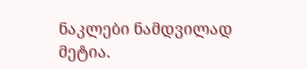ნაკლები ნამდვილად მეტია.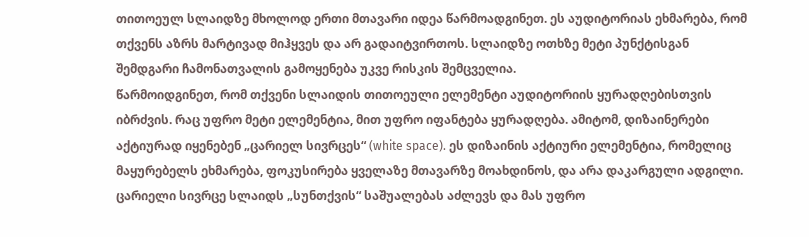თითოეულ სლაიდზე მხოლოდ ერთი მთავარი იდეა წარმოადგინეთ. ეს აუდიტორიას ეხმარება, რომ თქვენს აზრს მარტივად მიჰყვეს და არ გადაიტვირთოს. სლაიდზე ოთხზე მეტი პუნქტისგან შემდგარი ჩამონათვალის გამოყენება უკვე რისკის შემცველია.
წარმოიდგინეთ, რომ თქვენი სლაიდის თითოეული ელემენტი აუდიტორიის ყურადღებისთვის იბრძვის. რაც უფრო მეტი ელემენტია, მით უფრო იფანტება ყურადღება. ამიტომ, დიზაინერები აქტიურად იყენებენ „ცარიელ სივრცეს“ (white space). ეს დიზაინის აქტიური ელემენტია, რომელიც მაყურებელს ეხმარება, ფოკუსირება ყველაზე მთავარზე მოახდინოს, და არა დაკარგული ადგილი. ცარიელი სივრცე სლაიდს „სუნთქვის“ საშუალებას აძლევს და მას უფრო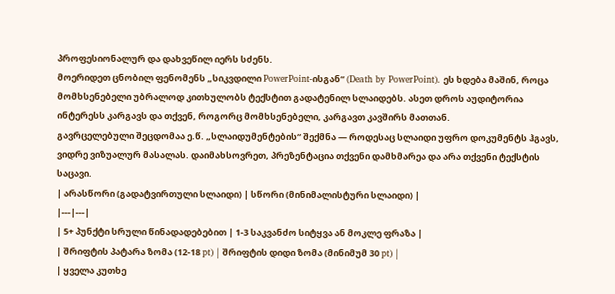პროფესიონალურ და დახვეწილ იერს სძენს.
მოერიდეთ ცნობილ ფენომენს „სიკვდილი PowerPoint-ისგან“ (Death by PowerPoint). ეს ხდება მაშინ, როცა მომხსენებელი უბრალოდ კითხულობს ტექსტით გადატენილ სლაიდებს. ასეთ დროს აუდიტორია ინტერესს კარგავს და თქვენ, როგორც მომხსენებელი, კარგავთ კავშირს მათთან.
გავრცელებული შეცდომაა ე.წ. „სლაიდუმენტების“ შექმნა — როდესაც სლაიდი უფრო დოკუმენტს ჰგავს, ვიდრე ვიზუალურ მასალას. დაიმახსოვრეთ, პრეზენტაცია თქვენი დამხმარეა და არა თქვენი ტექსტის საცავი.
| არასწორი (გადატვირთული სლაიდი) | სწორი (მინიმალისტური სლაიდი) |
|---|---|
| 5+ პუნქტი სრული წინადადებებით | 1-3 საკვანძო სიტყვა ან მოკლე ფრაზა |
| შრიფტის პატარა ზომა (12-18 pt) | შრიფტის დიდი ზომა (მინიმუმ 30 pt) |
| ყველა კუთხე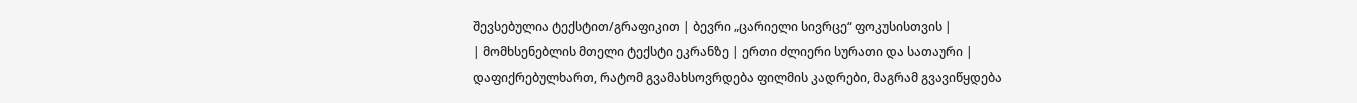შევსებულია ტექსტით/გრაფიკით | ბევრი „ცარიელი სივრცე“ ფოკუსისთვის |
| მომხსენებლის მთელი ტექსტი ეკრანზე | ერთი ძლიერი სურათი და სათაური |
დაფიქრებულხართ, რატომ გვამახსოვრდება ფილმის კადრები, მაგრამ გვავიწყდება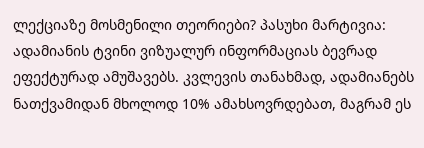ლექციაზე მოსმენილი თეორიები? პასუხი მარტივია: ადამიანის ტვინი ვიზუალურ ინფორმაციას ბევრად ეფექტურად ამუშავებს. კვლევის თანახმად, ადამიანებს ნათქვამიდან მხოლოდ 10% ამახსოვრდებათ, მაგრამ ეს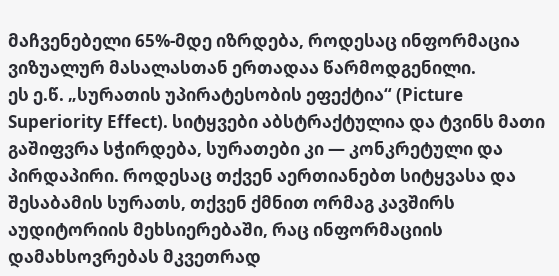მაჩვენებელი 65%-მდე იზრდება, როდესაც ინფორმაცია ვიზუალურ მასალასთან ერთადაა წარმოდგენილი.
ეს ე.წ. „სურათის უპირატესობის ეფექტია“ (Picture Superiority Effect). სიტყვები აბსტრაქტულია და ტვინს მათი გაშიფვრა სჭირდება, სურათები კი — კონკრეტული და პირდაპირი. როდესაც თქვენ აერთიანებთ სიტყვასა და შესაბამის სურათს, თქვენ ქმნით ორმაგ კავშირს აუდიტორიის მეხსიერებაში, რაც ინფორმაციის დამახსოვრებას მკვეთრად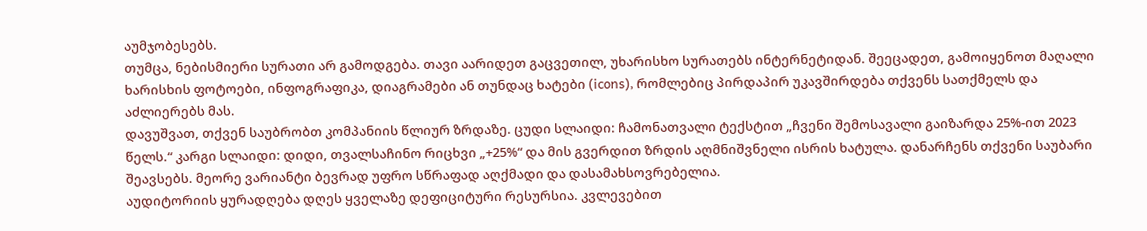აუმჯობესებს.
თუმცა, ნებისმიერი სურათი არ გამოდგება. თავი აარიდეთ გაცვეთილ, უხარისხო სურათებს ინტერნეტიდან. შეეცადეთ, გამოიყენოთ მაღალი ხარისხის ფოტოები, ინფოგრაფიკა, დიაგრამები ან თუნდაც ხატები (icons), რომლებიც პირდაპირ უკავშირდება თქვენს სათქმელს და აძლიერებს მას.
დავუშვათ, თქვენ საუბრობთ კომპანიის წლიურ ზრდაზე. ცუდი სლაიდი: ჩამონათვალი ტექსტით „ჩვენი შემოსავალი გაიზარდა 25%-ით 2023 წელს.“ კარგი სლაიდი: დიდი, თვალსაჩინო რიცხვი „+25%“ და მის გვერდით ზრდის აღმნიშვნელი ისრის ხატულა. დანარჩენს თქვენი საუბარი შეავსებს. მეორე ვარიანტი ბევრად უფრო სწრაფად აღქმადი და დასამახსოვრებელია.
აუდიტორიის ყურადღება დღეს ყველაზე დეფიციტური რესურსია. კვლევებით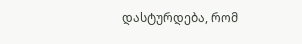დასტურდება, რომ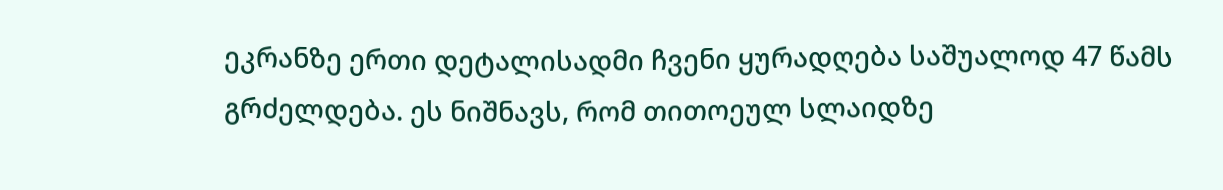ეკრანზე ერთი დეტალისადმი ჩვენი ყურადღება საშუალოდ 47 წამს გრძელდება. ეს ნიშნავს, რომ თითოეულ სლაიდზე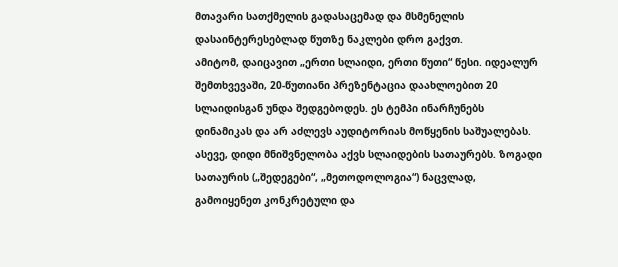მთავარი სათქმელის გადასაცემად და მსმენელის დასაინტერესებლად წუთზე ნაკლები დრო გაქვთ.
ამიტომ, დაიცავით „ერთი სლაიდი, ერთი წუთი“ წესი. იდეალურ შემთხვევაში, 20-წუთიანი პრეზენტაცია დაახლოებით 20 სლაიდისგან უნდა შედგებოდეს. ეს ტემპი ინარჩუნებს დინამიკას და არ აძლევს აუდიტორიას მოწყენის საშუალებას.
ასევე, დიდი მნიშვნელობა აქვს სლაიდების სათაურებს. ზოგადი სათაურის („შედეგები“, „მეთოდოლოგია“) ნაცვლად, გამოიყენეთ კონკრეტული და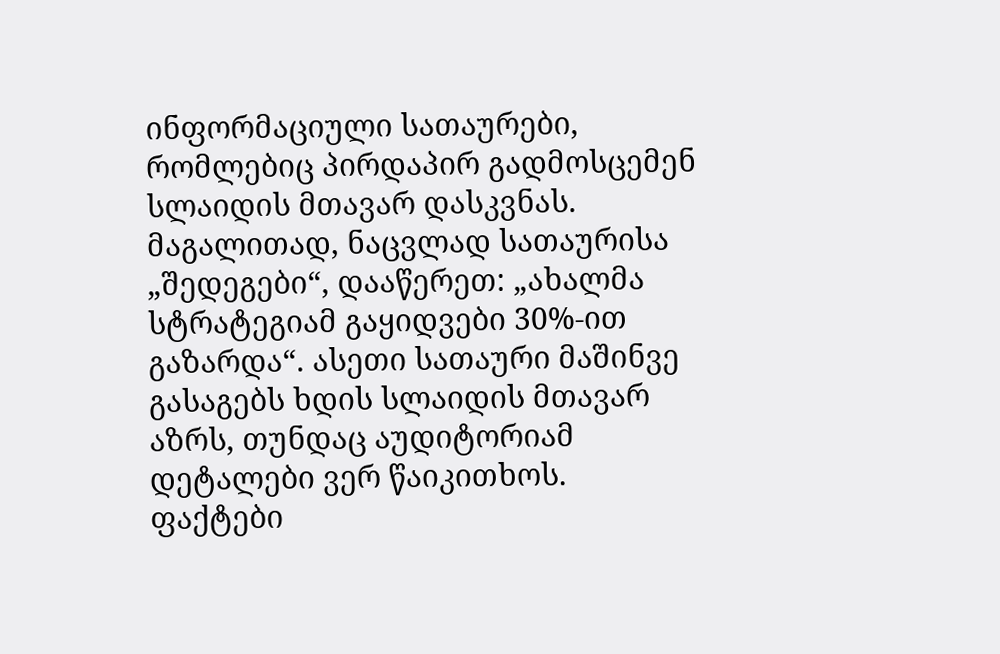ინფორმაციული სათაურები, რომლებიც პირდაპირ გადმოსცემენ სლაიდის მთავარ დასკვნას. მაგალითად, ნაცვლად სათაურისა „შედეგები“, დააწერეთ: „ახალმა სტრატეგიამ გაყიდვები 30%-ით გაზარდა“. ასეთი სათაური მაშინვე გასაგებს ხდის სლაიდის მთავარ აზრს, თუნდაც აუდიტორიამ დეტალები ვერ წაიკითხოს.
ფაქტები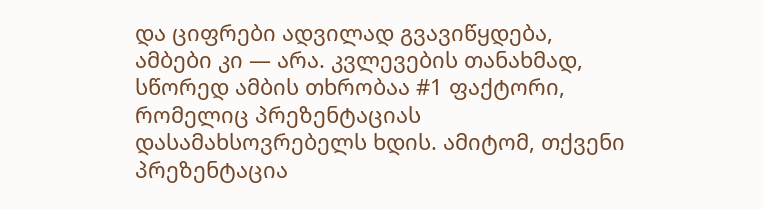და ციფრები ადვილად გვავიწყდება, ამბები კი — არა. კვლევების თანახმად, სწორედ ამბის თხრობაა #1 ფაქტორი, რომელიც პრეზენტაციას დასამახსოვრებელს ხდის. ამიტომ, თქვენი პრეზენტაცია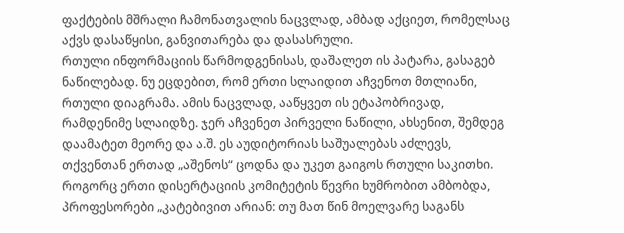ფაქტების მშრალი ჩამონათვალის ნაცვლად, ამბად აქციეთ, რომელსაც აქვს დასაწყისი, განვითარება და დასასრული.
რთული ინფორმაციის წარმოდგენისას, დაშალეთ ის პატარა, გასაგებ ნაწილებად. ნუ ეცდებით, რომ ერთი სლაიდით აჩვენოთ მთლიანი, რთული დიაგრამა. ამის ნაცვლად, ააწყვეთ ის ეტაპობრივად, რამდენიმე სლაიდზე. ჯერ აჩვენეთ პირველი ნაწილი, ახსენით, შემდეგ დაამატეთ მეორე და ა.შ. ეს აუდიტორიას საშუალებას აძლევს, თქვენთან ერთად „აშენოს“ ცოდნა და უკეთ გაიგოს რთული საკითხი.
როგორც ერთი დისერტაციის კომიტეტის წევრი ხუმრობით ამბობდა, პროფესორები „კატებივით არიან: თუ მათ წინ მოელვარე საგანს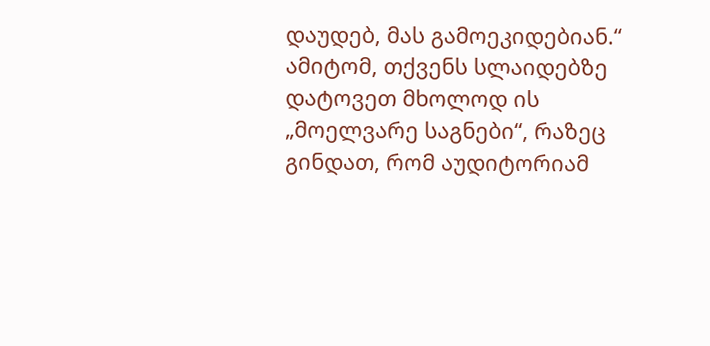დაუდებ, მას გამოეკიდებიან.“ ამიტომ, თქვენს სლაიდებზე დატოვეთ მხოლოდ ის „მოელვარე საგნები“, რაზეც გინდათ, რომ აუდიტორიამ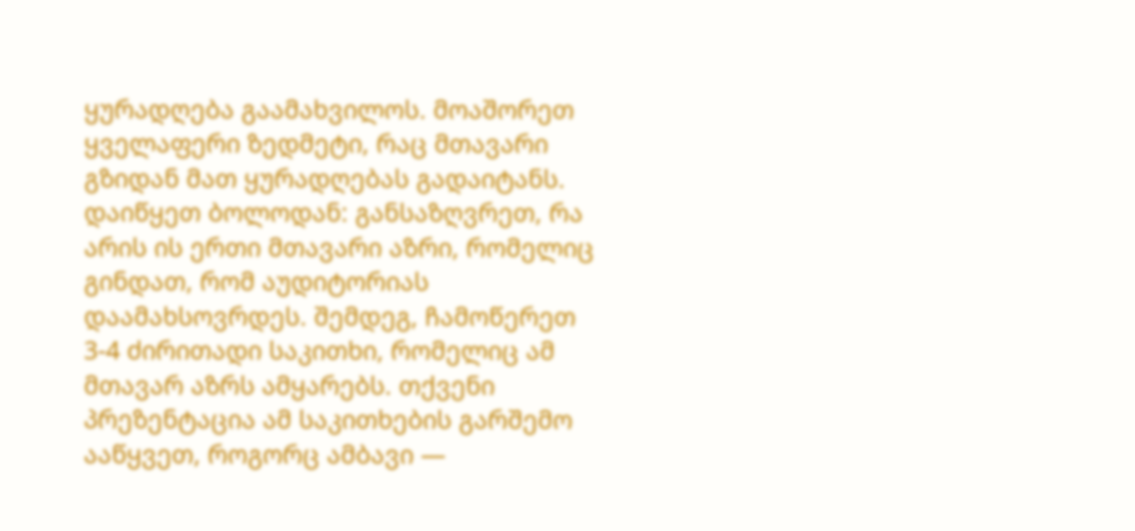ყურადღება გაამახვილოს. მოაშორეთ ყველაფერი ზედმეტი, რაც მთავარი გზიდან მათ ყურადღებას გადაიტანს.
დაიწყეთ ბოლოდან: განსაზღვრეთ, რა არის ის ერთი მთავარი აზრი, რომელიც გინდათ, რომ აუდიტორიას დაამახსოვრდეს. შემდეგ, ჩამოწერეთ 3-4 ძირითადი საკითხი, რომელიც ამ მთავარ აზრს ამყარებს. თქვენი პრეზენტაცია ამ საკითხების გარშემო ააწყვეთ, როგორც ამბავი —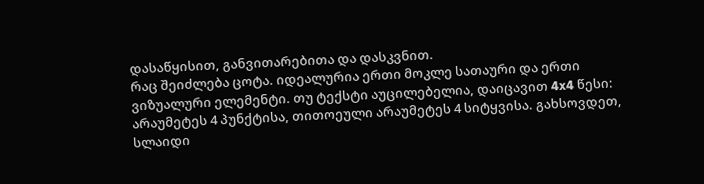დასაწყისით, განვითარებითა და დასკვნით.
რაც შეიძლება ცოტა. იდეალურია ერთი მოკლე სათაური და ერთი ვიზუალური ელემენტი. თუ ტექსტი აუცილებელია, დაიცავით 4x4 წესი: არაუმეტეს 4 პუნქტისა, თითოეული არაუმეტეს 4 სიტყვისა. გახსოვდეთ, სლაიდი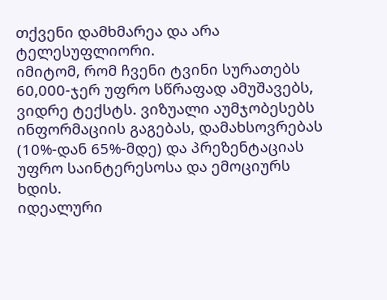თქვენი დამხმარეა და არა ტელესუფლიორი.
იმიტომ, რომ ჩვენი ტვინი სურათებს 60,000-ჯერ უფრო სწრაფად ამუშავებს, ვიდრე ტექსტს. ვიზუალი აუმჯობესებს ინფორმაციის გაგებას, დამახსოვრებას (10%-დან 65%-მდე) და პრეზენტაციას უფრო საინტერესოსა და ემოციურს ხდის.
იდეალური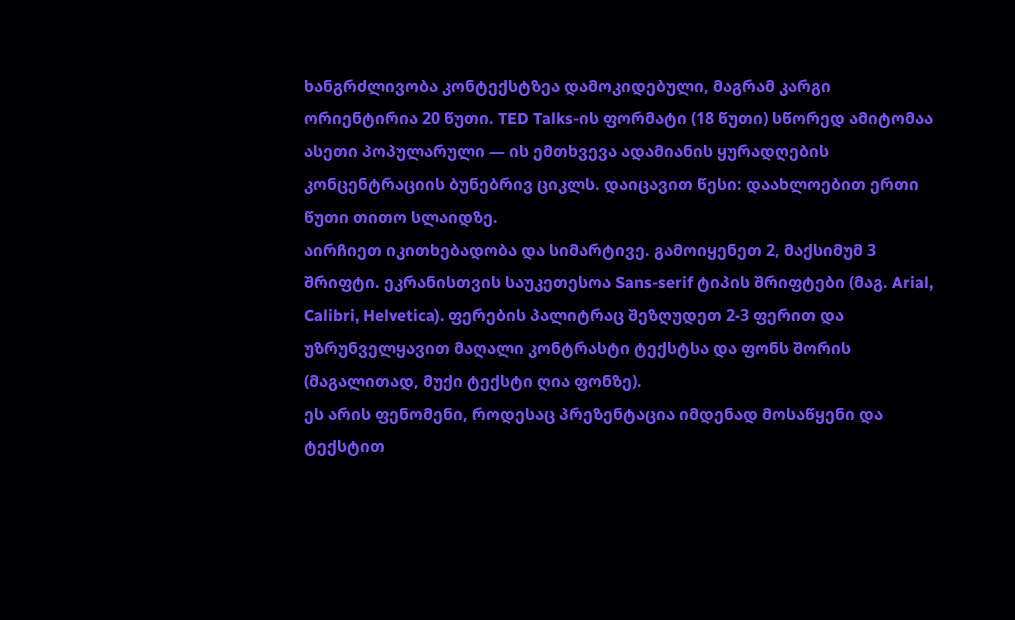ხანგრძლივობა კონტექსტზეა დამოკიდებული, მაგრამ კარგი ორიენტირია 20 წუთი. TED Talks-ის ფორმატი (18 წუთი) სწორედ ამიტომაა ასეთი პოპულარული — ის ემთხვევა ადამიანის ყურადღების კონცენტრაციის ბუნებრივ ციკლს. დაიცავით წესი: დაახლოებით ერთი წუთი თითო სლაიდზე.
აირჩიეთ იკითხებადობა და სიმარტივე. გამოიყენეთ 2, მაქსიმუმ 3 შრიფტი. ეკრანისთვის საუკეთესოა Sans-serif ტიპის შრიფტები (მაგ. Arial, Calibri, Helvetica). ფერების პალიტრაც შეზღუდეთ 2-3 ფერით და უზრუნველყავით მაღალი კონტრასტი ტექსტსა და ფონს შორის (მაგალითად, მუქი ტექსტი ღია ფონზე).
ეს არის ფენომენი, როდესაც პრეზენტაცია იმდენად მოსაწყენი და ტექსტით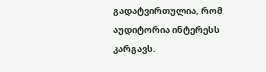გადატვირთულია, რომ აუდიტორია ინტერესს კარგავს.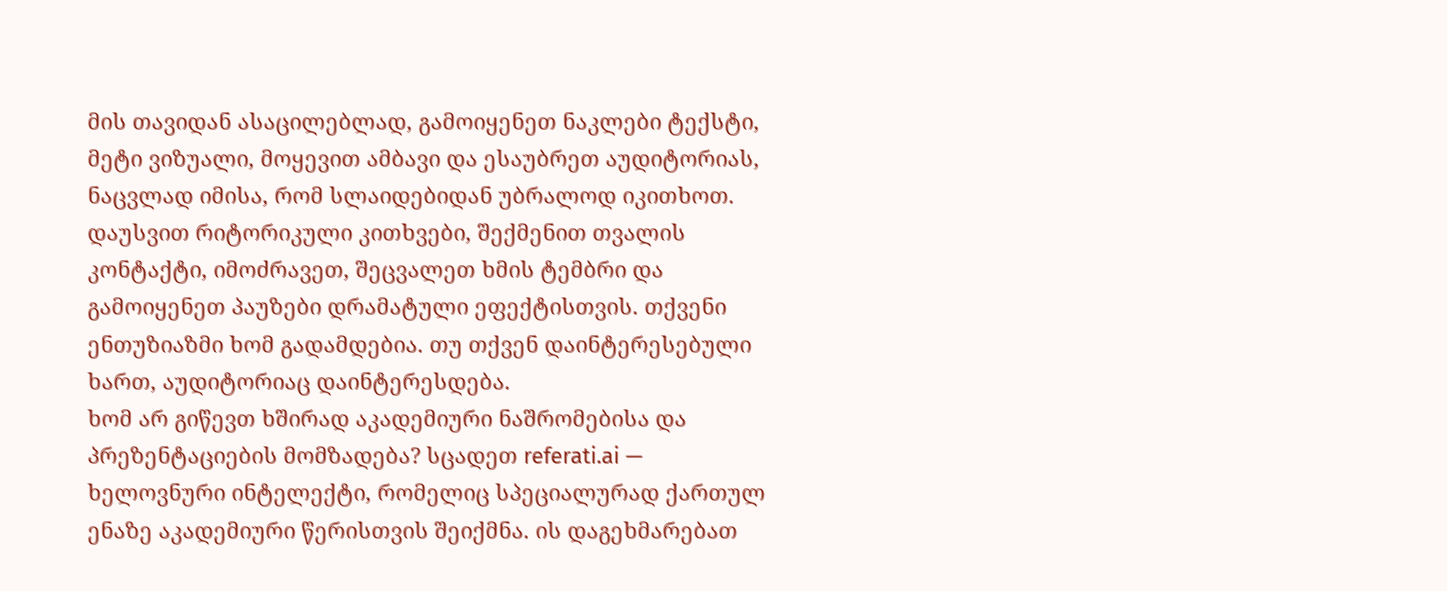მის თავიდან ასაცილებლად, გამოიყენეთ ნაკლები ტექსტი, მეტი ვიზუალი, მოყევით ამბავი და ესაუბრეთ აუდიტორიას, ნაცვლად იმისა, რომ სლაიდებიდან უბრალოდ იკითხოთ.
დაუსვით რიტორიკული კითხვები, შექმენით თვალის კონტაქტი, იმოძრავეთ, შეცვალეთ ხმის ტემბრი და გამოიყენეთ პაუზები დრამატული ეფექტისთვის. თქვენი ენთუზიაზმი ხომ გადამდებია. თუ თქვენ დაინტერესებული ხართ, აუდიტორიაც დაინტერესდება.
ხომ არ გიწევთ ხშირად აკადემიური ნაშრომებისა და პრეზენტაციების მომზადება? სცადეთ referati.ai — ხელოვნური ინტელექტი, რომელიც სპეციალურად ქართულ ენაზე აკადემიური წერისთვის შეიქმნა. ის დაგეხმარებათ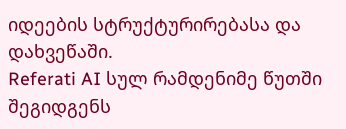იდეების სტრუქტურირებასა და დახვეწაში.
Referati AI სულ რამდენიმე წუთში შეგიდგენს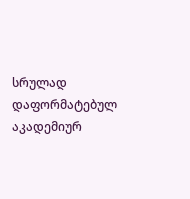სრულად დაფორმატებულ აკადემიურ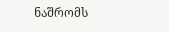ნაშრომს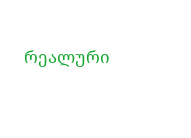რეალური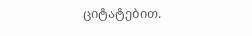ციტატებით.